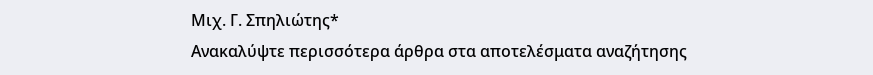Μιχ. Γ. Σπηλιώτης*
Ανακαλύψτε περισσότερα άρθρα στα αποτελέσματα αναζήτησης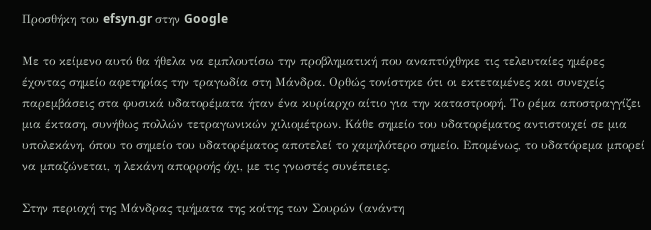Προσθήκη του efsyn.gr στην Google

Με το κείμενο αυτό θα ήθελα να εμπλουτίσω την προβληματική που αναπτύχθηκε τις τελευταίες ημέρες έχοντας σημείο αφετηρίας την τραγωδία στη Μάνδρα. Ορθώς τονίστηκε ότι οι εκτεταμένες και συνεχείς παρεμβάσεις στα φυσικά υδατορέματα ήταν ένα κυρίαρχο αίτιο για την καταστροφή. Το ρέμα αποστραγγίζει μια έκταση, συνήθως πολλών τετραγωνικών χιλιομέτρων. Kάθε σημείο του υδατορέματος αντιστοιχεί σε μια υπολεκάνη, όπου το σημείο του υδατορέματος αποτελεί το χαμηλότερο σημείο. Επομένως, το υδατόρεμα μπορεί να μπαζώνεται, η λεκάνη απορροής όχι, με τις γνωστές συνέπειες.

Στην περιοχή της Μάνδρας τμήματα της κοίτης των Σουρών (ανάντη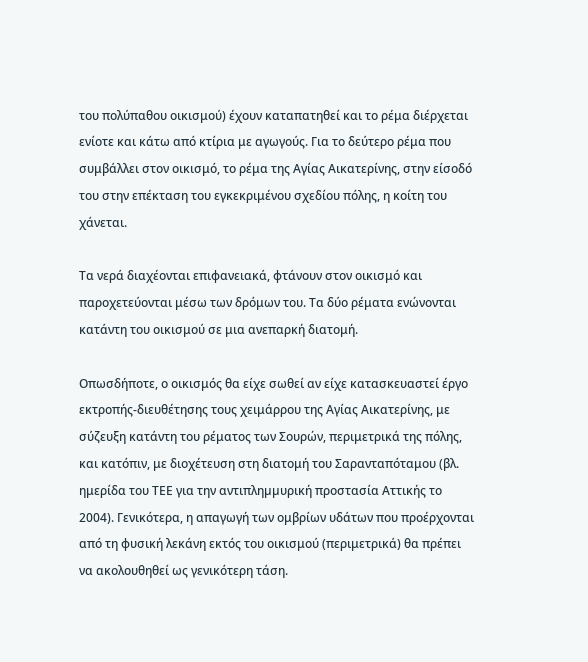του πολύπαθου οικισμού) έχουν καταπατηθεί και το ρέμα διέρχεται ενίοτε και κάτω από κτίρια με αγωγούς. Για το δεύτερο ρέμα που συμβάλλει στον οικισμό, το ρέμα της Αγίας Αικατερίνης, στην είσοδό του στην επέκταση του εγκεκριμένου σχεδίου πόλης, η κοίτη του χάνεται.

Τα νερά διαχέονται επιφανειακά, φτάνουν στον οικισμό και παροχετεύονται μέσω των δρόμων του. Τα δύο ρέματα ενώνονται κατάντη του οικισμού σε μια ανεπαρκή διατομή.

Οπωσδήποτε, ο οικισμός θα είχε σωθεί αν είχε κατασκευαστεί έργο εκτροπής-διευθέτησης τους χειμάρρου της Αγίας Αικατερίνης, με σύζευξη κατάντη του ρέματος των Σουρών, περιμετρικά της πόλης, και κατόπιν, με διοχέτευση στη διατομή του Σαρανταπόταμου (βλ. ημερίδα του ΤΕΕ για την αντιπληµµυρική προστασία Αττικής το 2004). Γενικότερα, η απαγωγή των ομβρίων υδάτων που προέρχονται από τη φυσική λεκάνη εκτός του οικισμού (περιμετρικά) θα πρέπει να ακολουθηθεί ως γενικότερη τάση.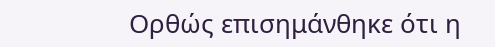Ορθώς επισημάνθηκε ότι η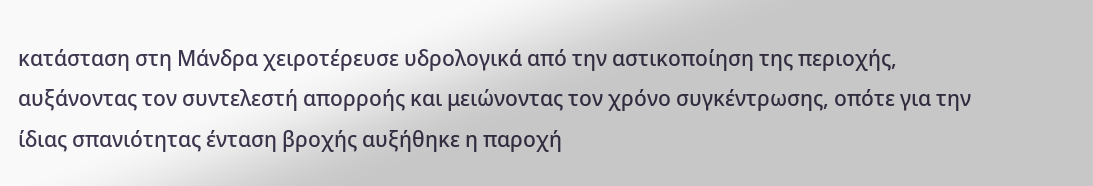κατάσταση στη Μάνδρα χειροτέρευσε υδρολογικά από την αστικοποίηση της περιοχής, αυξάνοντας τον συντελεστή απορροής και μειώνοντας τον χρόνο συγκέντρωσης, oπότε για την ίδιας σπανιότητας ένταση βροχής αυξήθηκε η παροχή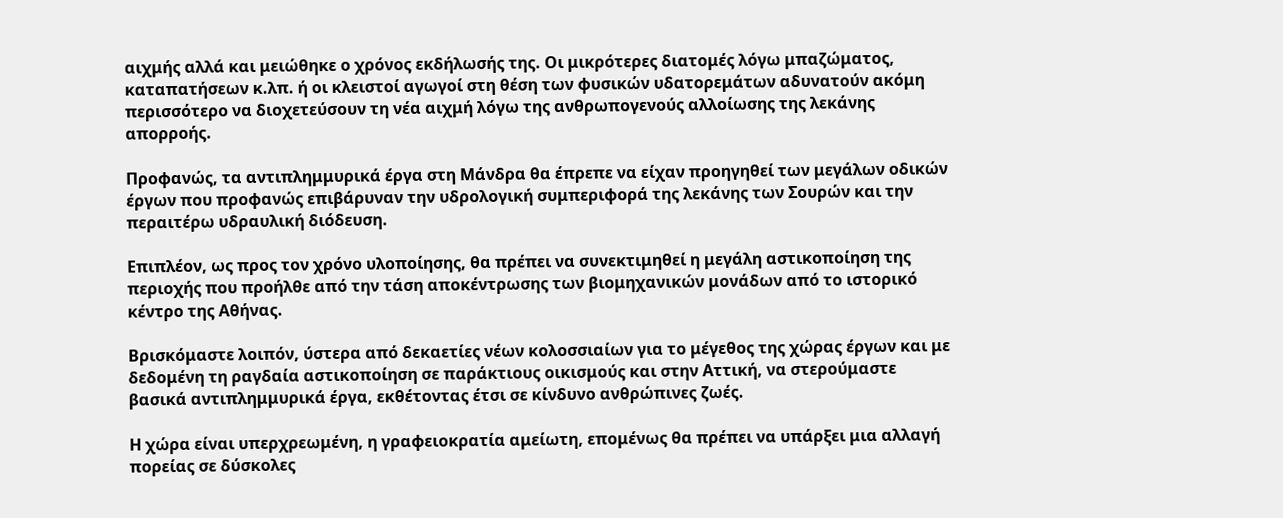αιχμής αλλά και μειώθηκε ο χρόνος εκδήλωσής της. Οι μικρότερες διατομές λόγω μπαζώματος, καταπατήσεων κ.λπ. ή οι κλειστοί αγωγοί στη θέση των φυσικών υδατορεμάτων αδυνατούν ακόμη περισσότερο να διοχετεύσουν τη νέα αιχμή λόγω της ανθρωπογενούς αλλοίωσης της λεκάνης απορροής.

Προφανώς, τα αντιπλημμυρικά έργα στη Μάνδρα θα έπρεπε να είχαν προηγηθεί των μεγάλων οδικών έργων που προφανώς επιβάρυναν την υδρολογική συμπεριφορά της λεκάνης των Σουρών και την περαιτέρω υδραυλική διόδευση.

Επιπλέον, ως προς τον χρόνο υλοποίησης, θα πρέπει να συνεκτιμηθεί η μεγάλη αστικοποίηση της περιοχής που προήλθε από την τάση αποκέντρωσης των βιομηχανικών μονάδων από το ιστορικό κέντρο της Αθήνας.

Βρισκόμαστε λοιπόν, ύστερα από δεκαετίες νέων κολοσσιαίων για το μέγεθος της χώρας έργων και με δεδομένη τη ραγδαία αστικοποίηση σε παράκτιους οικισμούς και στην Αττική, να στερούμαστε βασικά αντιπλημμυρικά έργα, εκθέτοντας έτσι σε κίνδυνο ανθρώπινες ζωές.

Η χώρα είναι υπερχρεωμένη, η γραφειοκρατία αμείωτη, επομένως θα πρέπει να υπάρξει μια αλλαγή πορείας σε δύσκολες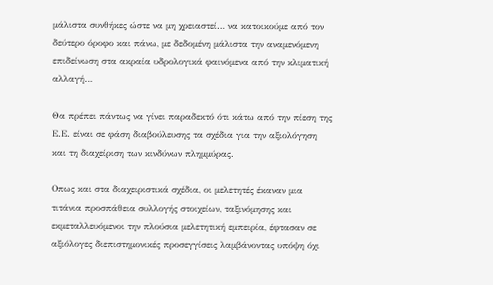μάλιστα συνθήκες ώστε να μη χρειαστεί… να κατοικούμε από τον δεύτερο όροφο και πάνω, με δεδομένη μάλιστα την αναμενόμενη επιδείνωση στα ακραία υδρολογικά φαινόμενα από την κλιματική αλλαγή…

Θα πρέπει πάντως να γίνει παραδεκτό ότι κάτω από την πίεση της Ε.Ε. είναι σε φάση διαβούλευσης τα σχέδια για την αξιολόγηση και τη διαχείριση των κινδύνων πλημμύρας.

Οπως και στα διαχειριστικά σχέδια, οι μελετητές έκαναν μια τιτάνια προσπάθεια συλλογής στοιχείων, ταξινόμησης και εκμεταλλευόμενοι την πλούσια μελετητική εμπειρία, έφτασαν σε αξιόλογες διεπιστημονικές προσεγγίσεις λαμβάνοντας υπόψη όχι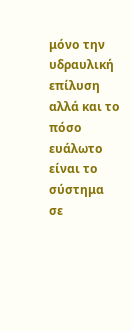μόνο την υδραυλική επίλυση αλλά και το πόσο ευάλωτο είναι το σύστημα σε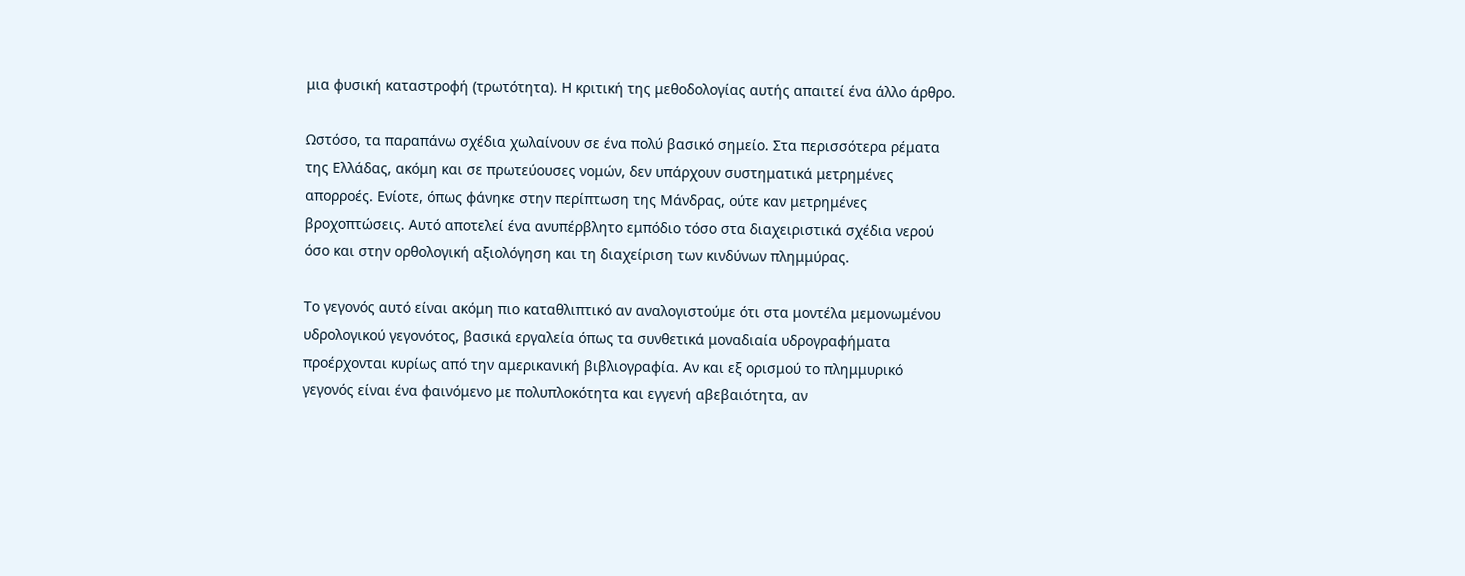μια φυσική καταστροφή (τρωτότητα). Η κριτική της μεθοδολογίας αυτής απαιτεί ένα άλλο άρθρο.

Ωστόσο, τα παραπάνω σχέδια χωλαίνουν σε ένα πολύ βασικό σημείο. Στα περισσότερα ρέματα της Ελλάδας, ακόμη και σε πρωτεύουσες νομών, δεν υπάρχουν συστηματικά μετρημένες απορροές. Ενίοτε, όπως φάνηκε στην περίπτωση της Μάνδρας, ούτε καν μετρημένες βροχοπτώσεις. Αυτό αποτελεί ένα ανυπέρβλητο εμπόδιο τόσο στα διαχειριστικά σχέδια νερού όσο και στην ορθολογική αξιολόγηση και τη διαχείριση των κινδύνων πλημμύρας.

Το γεγονός αυτό είναι ακόμη πιο καταθλιπτικό αν αναλογιστούμε ότι στα μοντέλα μεμονωμένου υδρολογικού γεγονότος, βασικά εργαλεία όπως τα συνθετικά μοναδιαία υδρογραφήματα προέρχονται κυρίως από την αμερικανική βιβλιογραφία. Αν και εξ ορισμού το πλημμυρικό γεγονός είναι ένα φαινόμενο με πολυπλοκότητα και εγγενή αβεβαιότητα, αν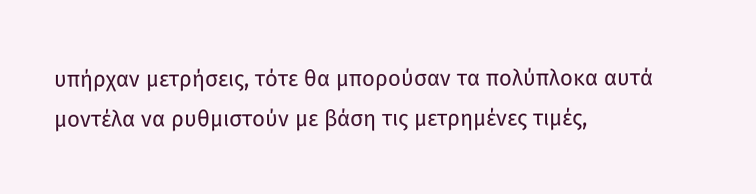υπήρχαν μετρήσεις, τότε θα μπορούσαν τα πολύπλοκα αυτά μοντέλα να ρυθμιστούν με βάση τις μετρημένες τιμές,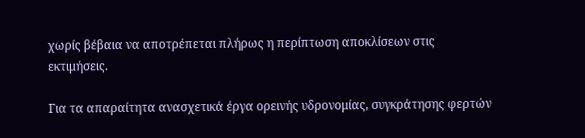χωρίς βέβαια να αποτρέπεται πλήρως η περίπτωση αποκλίσεων στις εκτιμήσεις.

Για τα απαραίτητα ανασχετικά έργα ορεινής υδρονομίας, συγκράτησης φερτών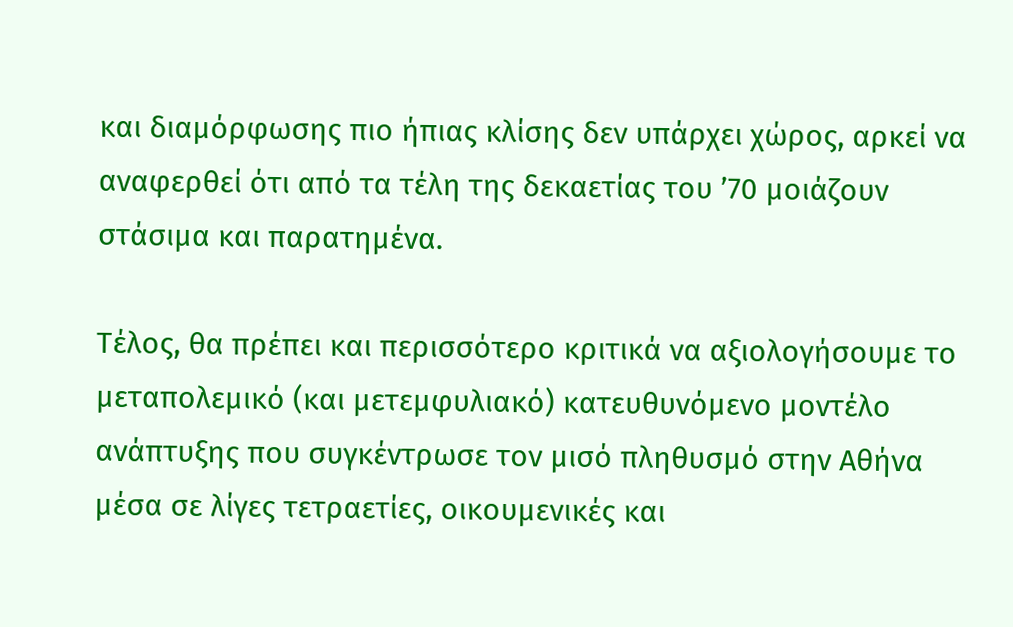και διαμόρφωσης πιο ήπιας κλίσης δεν υπάρχει χώρος, αρκεί να αναφερθεί ότι από τα τέλη της δεκαετίας του ’70 μοιάζουν στάσιμα και παρατημένα.

Τέλος, θα πρέπει και περισσότερο κριτικά να αξιολογήσουμε το μεταπολεμικό (και μετεμφυλιακό) κατευθυνόμενο μοντέλο ανάπτυξης που συγκέντρωσε τον μισό πληθυσμό στην Αθήνα μέσα σε λίγες τετραετίες, οικουμενικές και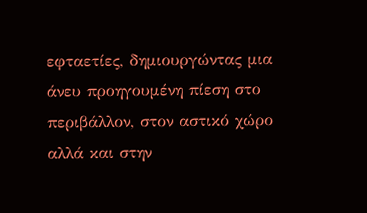εφταετίες, δημιουργώντας μια άνευ προηγουμένη πίεση στο περιβάλλον, στον αστικό χώρο αλλά και στην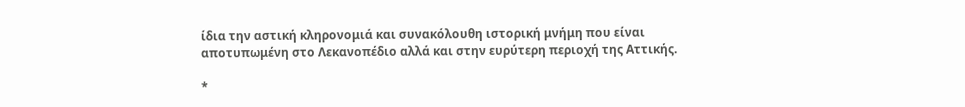ίδια την αστική κληρονομιά και συνακόλουθη ιστορική μνήμη που είναι αποτυπωμένη στο Λεκανοπέδιο αλλά και στην ευρύτερη περιοχή της Αττικής.

*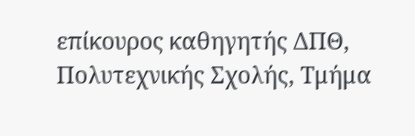επίκουρος καθηγητής ΔΠΘ, Πολυτεχνικής Σχολής, Τμήμα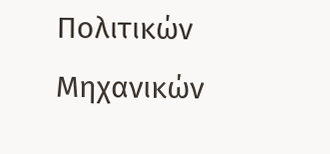Πολιτικών Μηχανικών